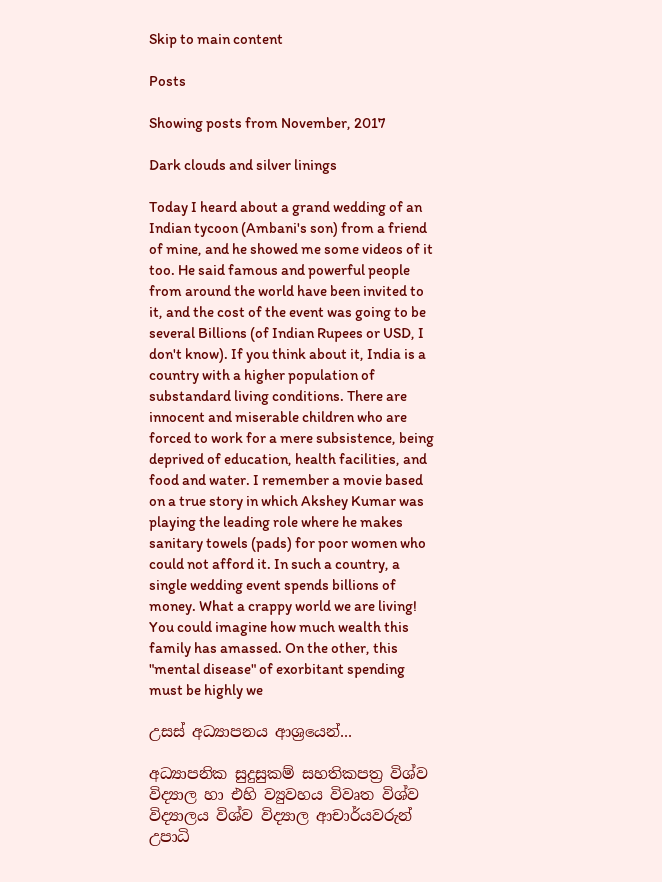Skip to main content

Posts

Showing posts from November, 2017

Dark clouds and silver linings

Today I heard about a grand wedding of an Indian tycoon (Ambani's son) from a friend of mine, and he showed me some videos of it too. He said famous and powerful people from around the world have been invited to it, and the cost of the event was going to be several Billions (of Indian Rupees or USD, I don't know). If you think about it, India is a country with a higher population of substandard living conditions. There are innocent and miserable children who are forced to work for a mere subsistence, being deprived of education, health facilities, and food and water. I remember a movie based on a true story in which Akshey Kumar was playing the leading role where he makes sanitary towels (pads) for poor women who could not afford it. In such a country, a single wedding event spends billions of money. What a crappy world we are living! You could imagine how much wealth this family has amassed. On the other, this "mental disease" of exorbitant spending must be highly we

උසස් අධ්‍යාපනය ආශ්‍රයෙන්...

අධ්‍යාපනික සුදුසුකම් සහතිකපත්‍ර විශ්ව විද්‍යාල හා එහි ව්‍යුවහය විවෘත විශ්ව විද්‍යාලය විශ්ව විද්‍යාල ආචාර්යවරුන් උපාධි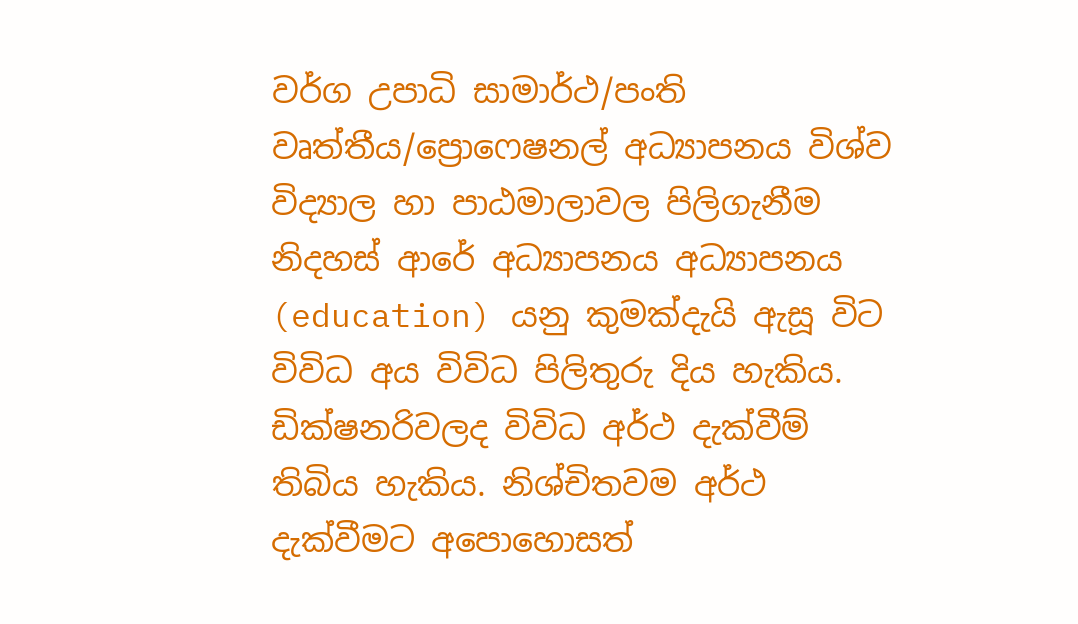වර්ග උපාධි සාමාර්ථ/පංති වෘත්තීය/ප්‍රොෆෙෂනල් අධ්‍යාපනය විශ්ව විද්‍යාල හා පාඨමාලාවල පිලිගැනීම නිදහස් ආරේ අධ්‍යාපනය අධ්‍යාපනය (education) යනු කුමක්දැයි ඇසූ විට විවිධ අය විවිධ පිලිතුරු දිය හැකිය. ඩික්ෂනරිවලද විවිධ අර්ථ දැක්වීම් තිබිය හැකිය. නිශ්චිතවම අර්ථ දැක්වීමට අපොහොසත්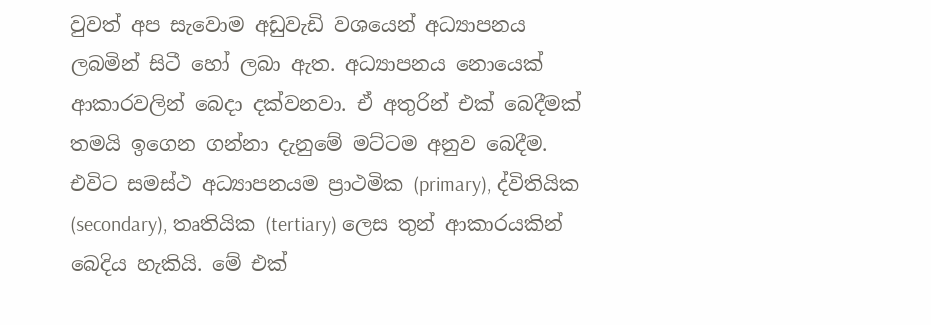වුවත් අප සැවොම අඩුවැඩි වශයෙන් අධ්‍යාපනය ලබමින් සිටී හෝ ලබා ඇත. අධ්‍යාපනය නොයෙක් ආකාරවලින් බෙදා දක්වනවා. ඒ අතුරින් එක් බෙදීමක් තමයි ඉගෙන ගන්නා දැනුමේ මට්ටම අනුව බෙදීම. එවිට සමස්ථ අධ්‍යාපනයම ප්‍රාථමික (primary), ද්විතියික (secondary), තෘතියික (tertiary) ලෙස තුන් ආකාරයකින් බෙදිය හැකියි. මේ එක්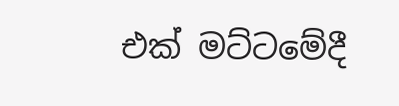එක් මට්ටමේදී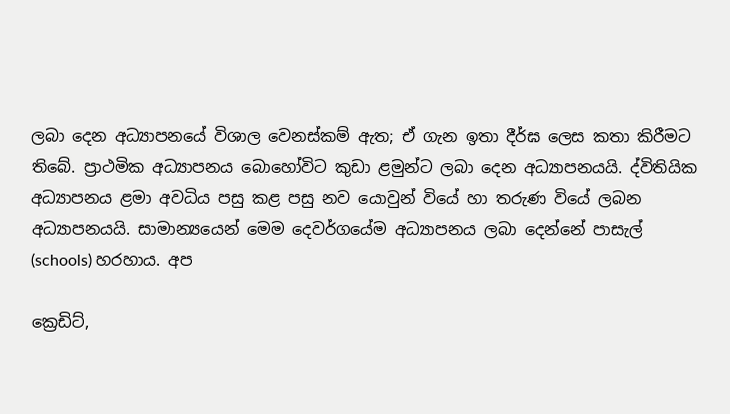ලබා දෙන අධ්‍යාපනයේ විශාල වෙනස්කම් ඇත; ඒ ගැන ඉතා දීර්ඝ ලෙස කතා කිරීමට තිබේ. ප්‍රාථමික අධ්‍යාපනය බොහෝවිට කුඩා ළමුන්ට ලබා දෙන අධ්‍යාපනයයි. ද්විතියික අධ්‍යාපනය ළමා අවධිය පසු කළ පසු නව යොවුන් වියේ හා තරුණ වියේ ලබන අධ්‍යාපනයයි. සාමාන්‍යයෙන් මෙම දෙවර්ගයේම අධ්‍යාපනය ලබා දෙන්නේ පාසැල් (schools) හරහාය. අප

ක්‍රෙඩිට්,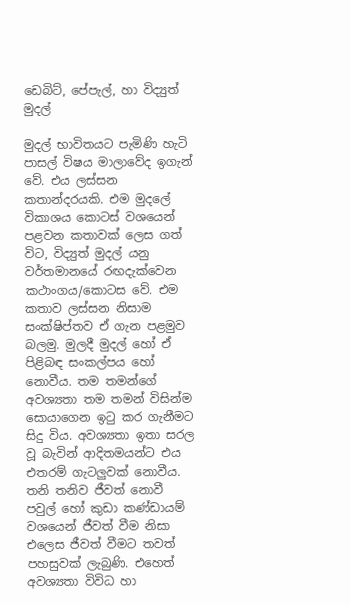ඩෙබිට්, පේපැල්, හා විද්‍යුත් මුදල්

මුදල් භාවිතයට පැමිණි හැටි පාසල් විෂය මාලාවේද ඉගැන් වේ. එය ලස්සන කතාන්දරයකි. එම මුදලේ විකාශය කොටස් වශයෙන් පළවන කතාවක් ලෙස ගත් විට, විද්‍යුත් මුදල් යනු වර්තමානයේ රඟදැක්වෙන කථාංගය/කොටස වේ. එම කතාව ලස්සන නිසාම සංක්ෂිප්තව ඒ ගැන පළමුව බලමු. මුලදී මුදල් හෝ ඒ පිළිබඳ සංකල්පය හෝ නොවීය. තම තමන්ගේ අවශ්‍යතා තම තමන් විසින්ම සොයාගෙන ඉටු කර ගැනීමට සිදු විය. අවශ්‍යතා ඉතා සරල වූ බැවින් ආදිතමයන්ට එය එතරම් ගැටලුවක් නොවීය. තනි තනිව ජීවත් නොවී පවුල් හෝ කුඩා කණ්ඩායම් වශයෙන් ජීවත් වීම නිසා එලෙස ජීවත් වීමට තවත් පහසුවක් ලැබුණි. එහෙත් අවශ්‍යතා විවිධ හා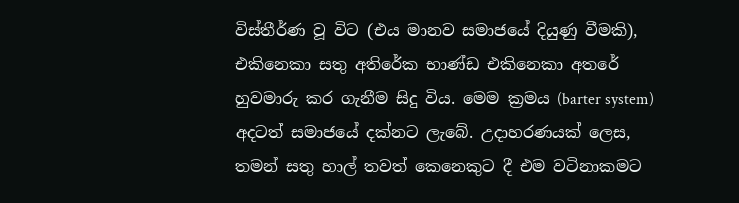විස්තීර්ණ වූ විට (එය මානව සමාජයේ දියුණු වීමකි), එකිනෙකා සතු අතිරේක භාණ්ඩ එකිනෙකා අතරේ හුවමාරු කර ගැනීම සිදු විය. මෙම ක්‍රමය (barter system) අදටත් සමාජයේ දක්නට ලැබේ. උදාහරණයක් ලෙස, තමන් සතු හාල් තවත් කෙනෙකුට දී එම වටිනාකමට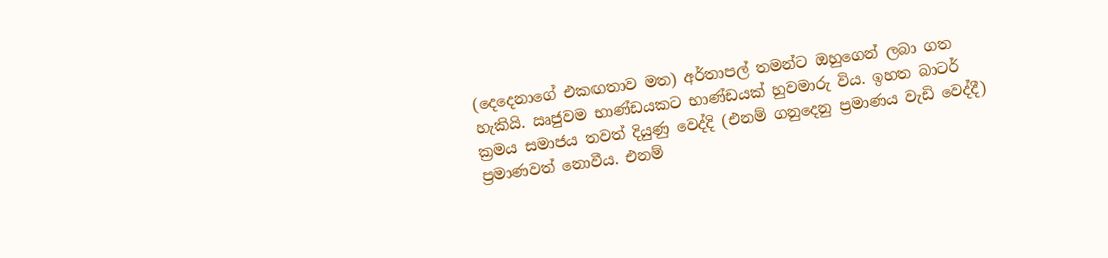(දෙදෙනාගේ එකඟතාව මත) අර්තාපල් තමන්ට ඔහුගෙන් ලබා ගත හැකියි. ඍජුවම භාණ්ඩයකට භාණ්ඩයක් හුවමාරු විය. ඉහත බාටර් ක්‍රමය සමාජය තවත් දියුණු වෙද්දි (එනම් ගනුදෙනු ප්‍රමාණය වැඩි වෙද්දී) ප්‍රමාණවත් නොවීය. එනම්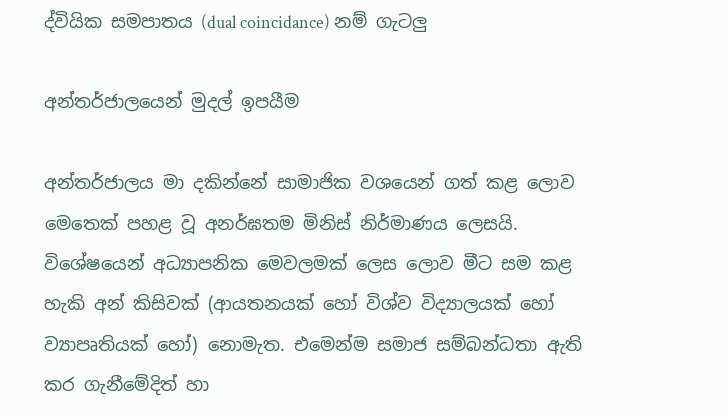ද්වියික සමපාතය (dual coincidance) නම් ගැටලු

අන්තර්ජාලයෙන් මුදල් ඉපයීම

අන්තර්ජාලය මා දකින්නේ සාමාජික වශයෙන් ගත් කළ ලොව මෙතෙක් පහළ වූ අනර්ඝතම මිනිස් නිර්මාණය ලෙසයි. විශේෂයෙන් අධ්‍යාපනික මෙවලමක් ලෙස ලොව මීට සම කළ හැකි අන් කිසිවක් (ආයතනයක් හෝ විශ්ව විද්‍යාලයක් හෝ ව්‍යාපෘතියක් හෝ) නොමැත. එමෙන්ම සමාජ සම්බන්ධතා ඇති කර ගැනීමේදිත් හා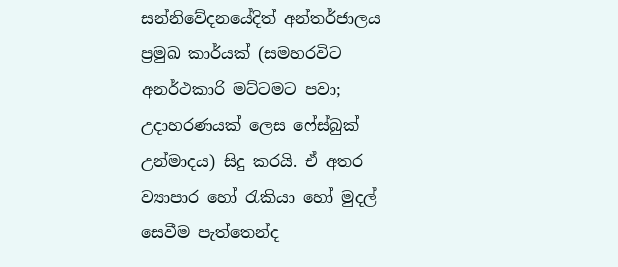සන්නිවේදනයේදිත් අන්තර්ජාලය ප්‍රමුඛ කාර්යක් (සමහරවිට අනර්ථකාරි මට්ටමට පවා; උදාහරණයක් ලෙස ෆේස්බුක් උන්මාදය) සිදු කරයි. ඒ අතර ව්‍යාපාර හෝ රැකියා හෝ මුදල් සෙවීම පැත්තෙන්ද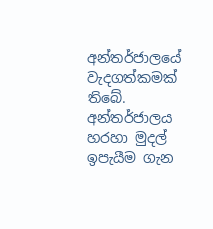අන්තර්ජාලයේ වැදගත්කමක් තිබේ. අන්තර්ජාලය හරහා මුදල් ඉපැයීම ගැන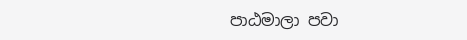පාඨමාලා පවා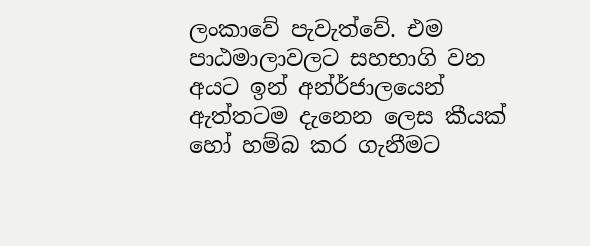ලංකාවේ පැවැත්වේ. එම පාඨමාලාවලට සහභාගි වන අයට ඉන් අන්ර්ජාලයෙන් ඇත්තටම දැනෙන ලෙස කීයක් හෝ හම්බ කර ගැනීමට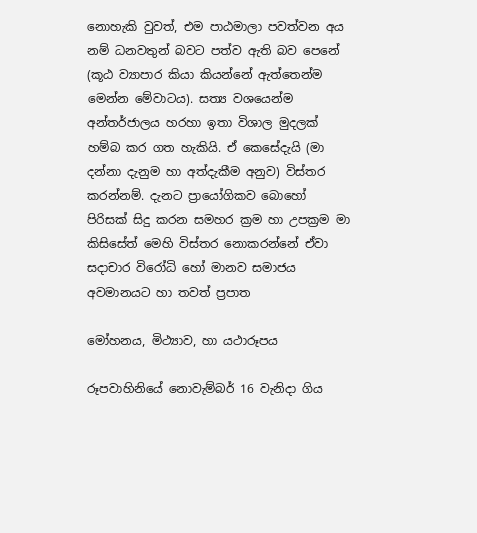නොහැකි වුවත්, එම පාඨමාලා පවත්වන අය නම් ධනවතුන් බවට පත්ව ඇති බව පෙනේ (කූඨ ව්‍යාපාර කියා කියන්නේ ඇත්තෙන්ම මෙන්න මේවාටය). සත්‍ය වශයෙන්ම අන්තර්ජාලය හරහා ඉතා විශාල මුදලක් හම්බ කර ගත හැකියි. ඒ කෙසේදැයි (මා දන්නා දැනුම හා අත්දැකීම අනුව) විස්තර කරන්නම්. දැනට ප්‍රායෝගිකව බොහෝ පිරිසක් සිදු කරන සමහර ක්‍රම හා උපක්‍රම මා කිසිසේත් මෙහි විස්තර නොකරන්නේ ඒවා සදාචාර විරෝධි හෝ මානව සමාජය අවමානයට හා තවත් ප්‍රපාත

මෝහනය, මිථ්‍යාව, හා යථාරූපය

රූපවාහිනියේ නොවැම්බර් 16 වැනිදා ගිය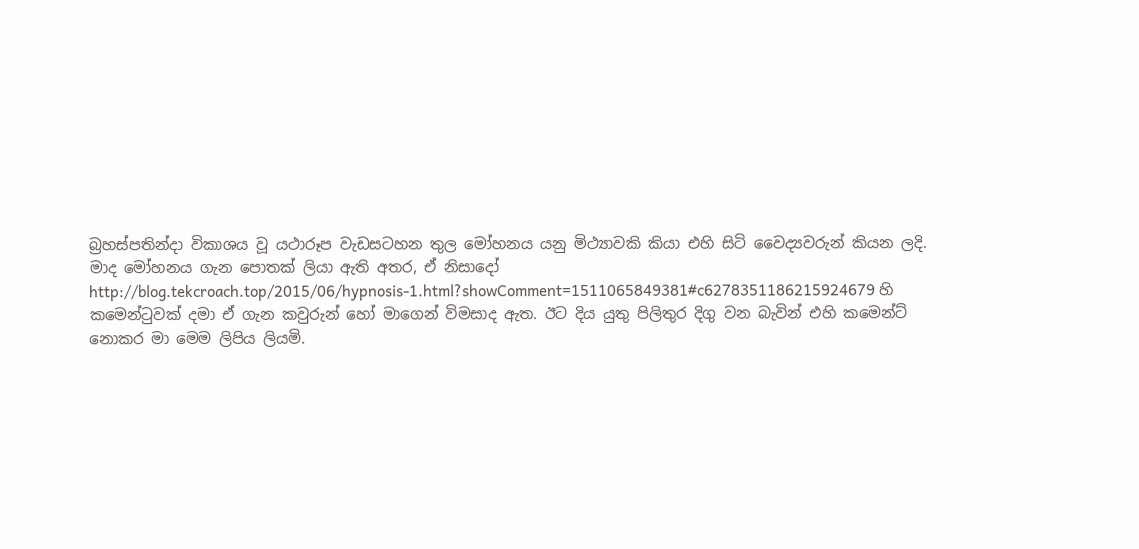බ්‍රහස්පතින්දා විකාශය වූ යථාරූප වැඩසටහන තුල මෝහනය යනු මිථ්‍යාවකි කියා එහි සිටි වෛද්‍යවරුන් කියන ලදි. මාද මෝහනය ගැන පොතක් ලියා ඇති අතර, ඒ නිසාදෝ http://blog.tekcroach.top/2015/06/hypnosis-1.html?showComment=1511065849381#c6278351186215924679 හි කමෙන්ටුවක් දමා ඒ ගැන කවුරුන් හෝ මාගෙන් විමසාද ඇත. ඊට දිය යුතු පිලිතුර දිගු වන බැවින් එහි කමෙන්ට් නොකර මා මෙම ලිපිය ලියමි.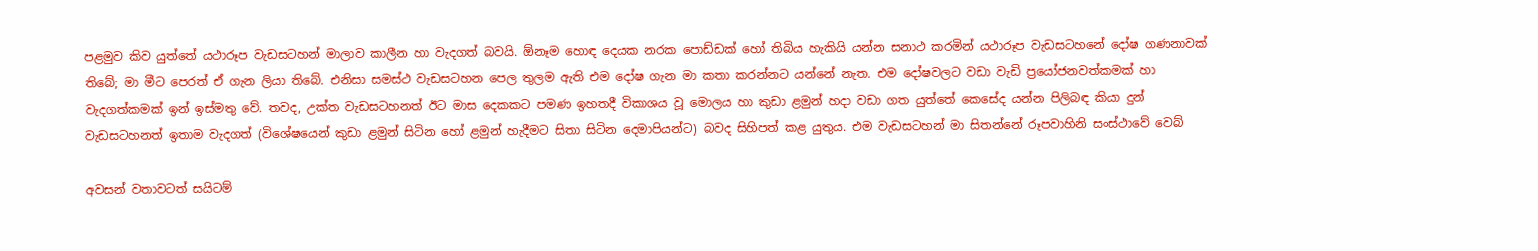පළමුව කිව යුත්තේ යථාරූප වැඩසටහන් මාලාව කාලීන හා වැදගත් බවයි. ඕනෑම හොඳ දෙයක නරක පොඩ්ඩක් හෝ තිබිය හැකියි යන්න සනාථ කරමින් යථාරූප වැඩසටහනේ දෝෂ ගණනාවක් තිබේ; මා මීට පෙරත් ඒ ගැන ලියා තිබේ. එනිසා සමස්ථ වැඩසටහන පෙල තුලම ඇති එම දෝෂ ගැන මා කතා කරන්නට යන්නේ නැත. එම දෝෂවලට වඩා වැඩි ප්‍රයෝජනවත්කමක් හා වැදගත්කමක් ඉන් ඉස්මතු වේ. තවද, උක්ත වැඩසටහනත් ඊට මාස දෙකකට පමණ ඉහතදී විකාශය වූ මොලය හා කුඩා ළමුන් හදා වඩා ගත යුත්තේ කෙසේද යන්න පිලිබඳ කියා දුන් වැඩසටහනත් ඉතාම වැදගත් (විශේෂයෙන් කුඩා ළමුන් සිටින හෝ ළමුන් හැදීමට සිතා සිටින දෙමාපියන්ට) බවද සිහිපත් කළ යුතුය. එම වැඩසටහන් මා සිතන්නේ රූපවාහිනි සංස්ථාවේ වෙබ්

අවසන් වතාවටත් සයිටම්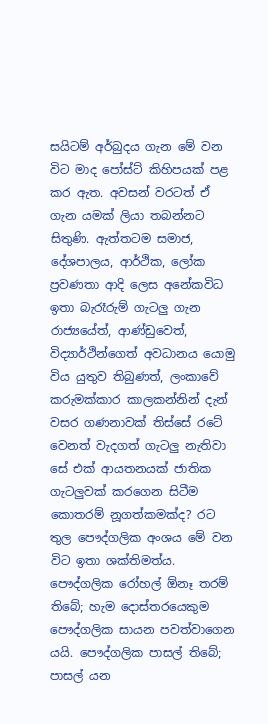සයිටම් අර්බුදය ගැන මේ වන විට මාද පෝස්ට් කිහිපයක් පළ කර ඇත. අවසන් වරටත් ඒ ගැන යමක් ලියා තබන්නට සිතුණි. ඇත්තටම සමාජ, දේශපාලය, ආර්ථික, ලෝක ප්‍රවණතා ආදි ලෙස අනේකවිධ ඉතා බැරෑරුම් ගැටලු ගැන රාජ්‍යයේත්, ආණ්ඩුවෙත්, විද්‍යාර්ථින්ගෙත් අවධානය යොමු විය යුතුව තිබුණත්, ලංකාවේ කරුමක්කාර කාලකන්නින් දැන් වසර ගණනාවක් තිස්සේ රටේ වෙනත් වැදගත් ගැටලු නැතිවා සේ එක් ආයතනයක් ජාතික ගැටලුවක් කරගෙන සිටීම කොතරම් නූගත්කමක්ද? රට තුල පෞද්ගලික අංශය මේ වන විට ඉතා ශක්තිමත්ය. පෞද්ගලික රෝහල් ඕනෑ තරම් තිබේ; හැම දොස්තරයෙකුම පෞද්ගලික සායන පවත්වාගෙන යයි. පෞද්ගලික පාසල් තිබේ; පාසල් යන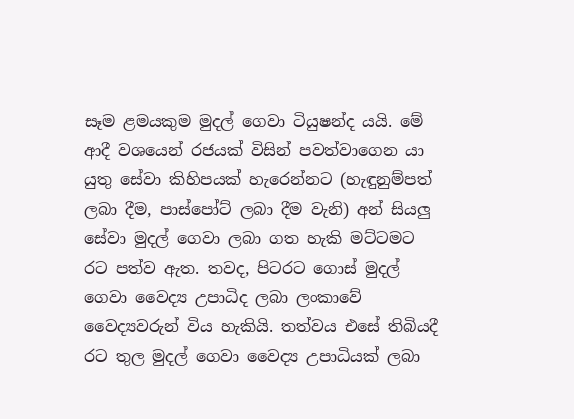සෑම ළමයකුම මුදල් ගෙවා ටියුෂන්ද යයි. මේ ආදී වශයෙන් රජයක් විසින් පවත්වාගෙන යා යුතු සේවා කිහිපයක් හැරෙන්නට (හැඳුනුම්පත් ලබා දීම, පාස්පෝට් ලබා දීම වැනි) අන් සියලු සේවා මුදල් ගෙවා ලබා ගත හැකි මට්ටමට රට පත්ව ඇත. තවද, පිටරට ගොස් මුදල් ගෙවා වෛද්‍ය උපාධිද ලබා ලංකාවේ වෛද්‍යවරුන් විය හැකියි. තත්වය එසේ තිබියදී රට තුල මුදල් ගෙවා වෛද්‍ය උපාධියක් ලබා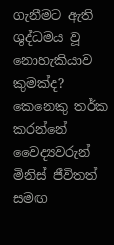ගැනීමට ඇති ශුද්ධමය වූ නොහැකියාව කුමක්ද? කෙනෙකු තර්ක කරන්නේ වෛද්‍යවරුන් මිනිස් ජීවිතත් සමඟ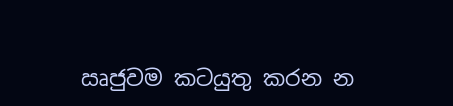ඍජුවම කටයුතු කරන න